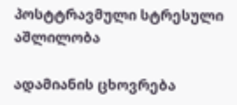პოსტტრავმული სტრესული აშლილობა

ადამიანის ცხოვრება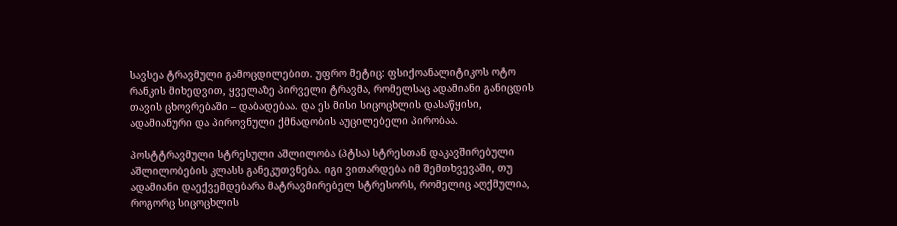სავსეა ტრავმული გამოცდილებით. უფრო მეტიც: ფსიქოანალიტიკოს ოტო რანკის მიხედვით, ყველაზე პირველი ტრავმა, რომელსაც ადამიანი განიცდის თავის ცხოვრებაში – დაბადებაა. და ეს მისი სიცოცხლის დასაწყისი, ადამიანური და პიროვნული ქმნადობის აუცილებელი პირობაა.

პოსტტრავმული სტრესული აშლილობა (პტსა) სტრესთან დაკავშირებული აშლილობების კლასს განეკუთვნება. იგი ვითარდება იმ შემთხვევაში, თუ ადამიანი დაექვემდებარა მატრავმირებელ სტრესორს, რომელიც აღქმულია, როგორც სიცოცხლის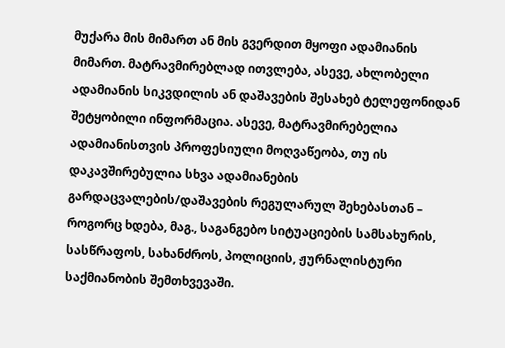მუქარა მის მიმართ ან მის გვერდით მყოფი ადამიანის მიმართ. მატრავმირებლად ითვლება, ასევე, ახლობელი ადამიანის სიკვდილის ან დაშავების შესახებ ტელეფონიდან შეტყობილი ინფორმაცია. ასევე, მატრავმირებელია ადამიანისთვის პროფესიული მოღვაწეობა, თუ ის დაკავშირებულია სხვა ადამიანების გარდაცვალების/დაშავების რეგულარულ შეხებასთან – როგორც ხდება, მაგ., საგანგებო სიტუაციების სამსახურის, სასწრაფოს, სახანძროს, პოლიციის, ჟურნალისტური საქმიანობის შემთხვევაში.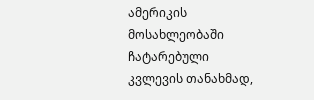ამერიკის მოსახლეობაში ჩატარებული კვლევის თანახმად,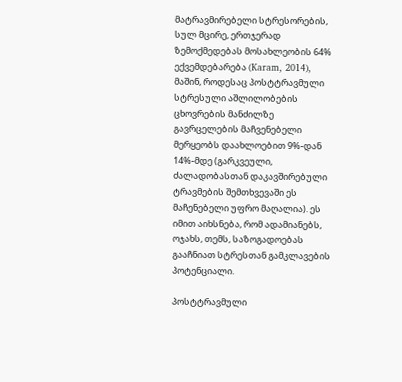მატრავმირებელი სტრესორების, სულ მცირე, ერთჯერად ზემოქმედებას მოსახლეობის 64% ექვემდებარება (Karam, 2014), მაშინ, როდესაც პოსტტრავმული სტრესული აშლილობების ცხოვრების მანძილზე გავრცელების მაჩვენებელი მერყეობს დაახლოებით 9%-დან 14%-მდე (გარკვეული, ძალადობასთან დაკავშირებული ტრავმების შემთხვევაში ეს მაჩენებელი უფრო მაღალია). ეს იმით აიხსნება, რომ ადამიანებს, ოჯახს, თემს, საზოგადოებას გააჩნიათ სტრესთან გამკლავების პოტენციალი.

პოსტტრავმული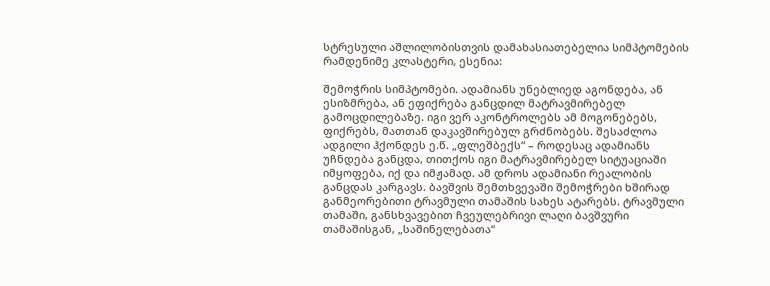სტრესული აშლილობისთვის დამახასიათებელია სიმპტომების რამდენიმე კლასტერი, ესენია:

შემოჭრის სიმპტომები. ადამიანს უნებლიედ აგონდება, ან ესიზმრება, ან ეფიქრება განცდილ მატრავმირებელ გამოცდილებაზე. იგი ვერ აკონტროლებს ამ მოგონებებს, ფიქრებს, მათთან დაკავშირებულ გრძნობებს. შესაძლოა ადგილი ჰქონდეს ე.წ. „ფლეშბექს“ – როდესაც ადამიანს უჩნდება განცდა, თითქოს იგი მატრავმირებელ სიტუაციაში იმყოფება, იქ და იმჟამად. ამ დროს ადამიანი რეალობის განცდას კარგავს. ბავშვის შემთხვევაში შემოჭრები ხშირად განმეორებითი ტრავმული თამაშის სახეს ატარებს. ტრავმული თამაში, განსხვავებით ჩვეულებრივი ლაღი ბავშვური თამაშისგან, „საშინელებათა“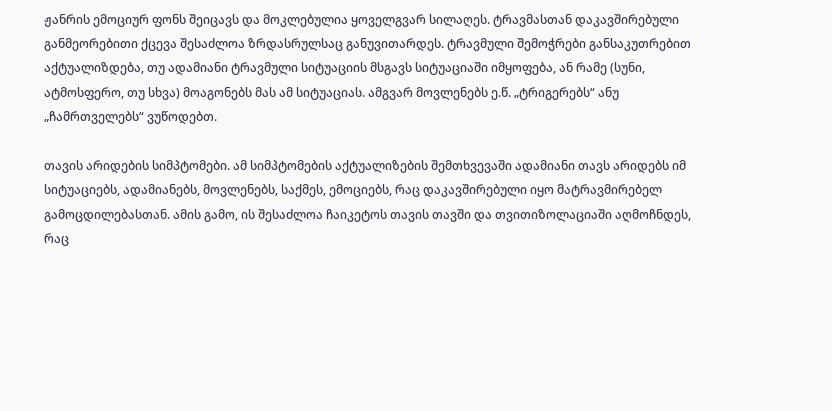ჟანრის ემოციურ ფონს შეიცავს და მოკლებულია ყოველგვარ სილაღეს. ტრავმასთან დაკავშირებული განმეორებითი ქცევა შესაძლოა ზრდასრულსაც განუვითარდეს. ტრავმული შემოჭრები განსაკუთრებით აქტუალიზდება, თუ ადამიანი ტრავმული სიტუაციის მსგავს სიტუაციაში იმყოფება, ან რამე (სუნი, ატმოსფერო, თუ სხვა) მოაგონებს მას ამ სიტუაციას. ამგვარ მოვლენებს ე.წ. „ტრიგერებს“ ანუ „ჩამრთველებს“ ვუწოდებთ.

თავის არიდების სიმპტომები. ამ სიმპტომების აქტუალიზების შემთხვევაში ადამიანი თავს არიდებს იმ სიტუაციებს, ადამიანებს, მოვლენებს, საქმეს, ემოციებს, რაც დაკავშირებული იყო მატრავმირებელ გამოცდილებასთან. ამის გამო, ის შესაძლოა ჩაიკეტოს თავის თავში და თვითიზოლაციაში აღმოჩნდეს, რაც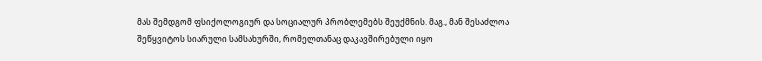მას შემდგომ ფსიქოლოგიურ და სოციალურ პრობლემებს შეუქმნის. მაგ., მან შესაძლოა შეწყვიტოს სიარული სამსახურში, რომელთანაც დაკავშირებული იყო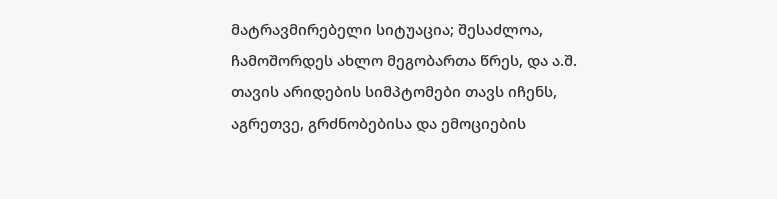მატრავმირებელი სიტუაცია; შესაძლოა, ჩამოშორდეს ახლო მეგობართა წრეს, და ა.შ. თავის არიდების სიმპტომები თავს იჩენს, აგრეთვე, გრძნობებისა და ემოციების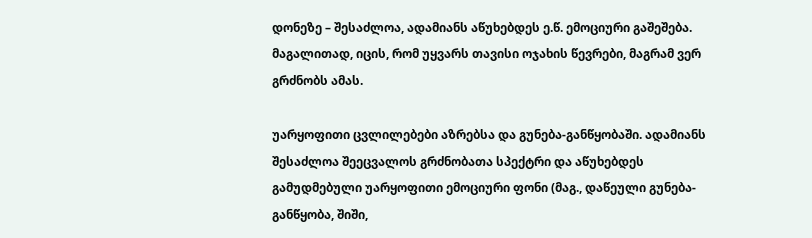დონეზე – შესაძლოა, ადამიანს აწუხებდეს ე.წ. ემოციური გაშეშება. მაგალითად, იცის, რომ უყვარს თავისი ოჯახის წევრები, მაგრამ ვერ გრძნობს ამას.

უარყოფითი ცვლილებები აზრებსა და გუნება-განწყობაში. ადამიანს შესაძლოა შეეცვალოს გრძნობათა სპექტრი და აწუხებდეს გამუდმებული უარყოფითი ემოციური ფონი (მაგ., დაწეული გუნება-განწყობა, შიში,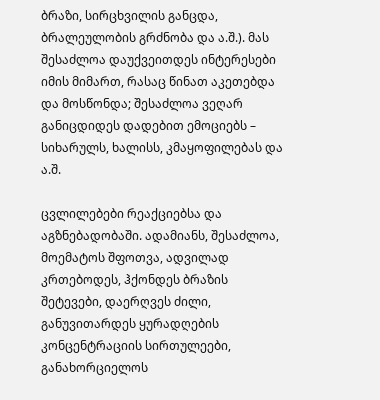ბრაზი, სირცხვილის განცდა, ბრალეულობის გრძნობა და ა.შ.). მას შესაძლოა დაუქვეითდეს ინტერესები იმის მიმართ, რასაც წინათ აკეთებდა და მოსწონდა; შესაძლოა ვეღარ განიცდიდეს დადებით ემოციებს – სიხარულს, ხალისს, კმაყოფილებას და ა.შ.

ცვლილებები რეაქციებსა და აგზნებადობაში. ადამიანს, შესაძლოა, მოემატოს შფოთვა, ადვილად კრთებოდეს, ჰქონდეს ბრაზის შეტევები, დაერღვეს ძილი, განუვითარდეს ყურადღების კონცენტრაციის სირთულეები, განახორციელოს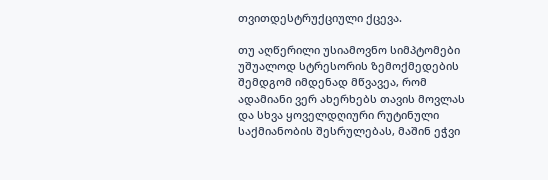თვითდესტრუქციული ქცევა.

თუ აღწერილი უსიამოვნო სიმპტომები უშუალოდ სტრესორის ზემოქმედების შემდგომ იმდენად მწვავეა, რომ ადამიანი ვერ ახერხებს თავის მოვლას და სხვა ყოველდღიური რუტინული საქმიანობის შესრულებას, მაშინ ეჭვი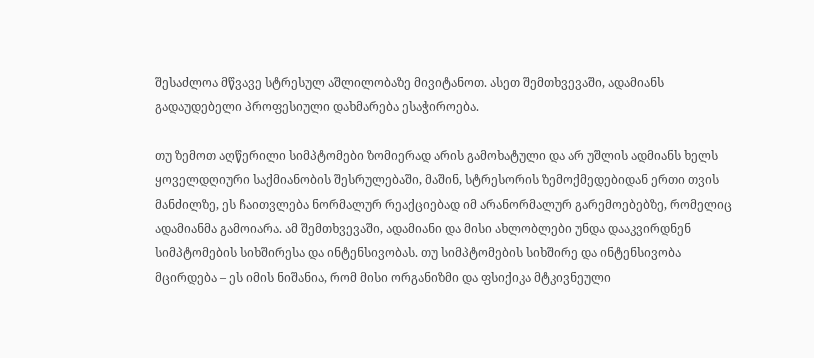შესაძლოა მწვავე სტრესულ აშლილობაზე მივიტანოთ. ასეთ შემთხვევაში, ადამიანს გადაუდებელი პროფესიული დახმარება ესაჭიროება.

თუ ზემოთ აღწერილი სიმპტომები ზომიერად არის გამოხატული და არ უშლის ადმიანს ხელს ყოველდღიური საქმიანობის შესრულებაში, მაშინ, სტრესორის ზემოქმედებიდან ერთი თვის მანძილზე, ეს ჩაითვლება ნორმალურ რეაქციებად იმ არანორმალურ გარემოებებზე, რომელიც ადამიანმა გამოიარა. ამ შემთხვევაში, ადამიანი და მისი ახლობლები უნდა დააკვირდნენ სიმპტომების სიხშირესა და ინტენსივობას. თუ სიმპტომების სიხშირე და ინტენსივობა მცირდება – ეს იმის ნიშანია, რომ მისი ორგანიზმი და ფსიქიკა მტკივნეული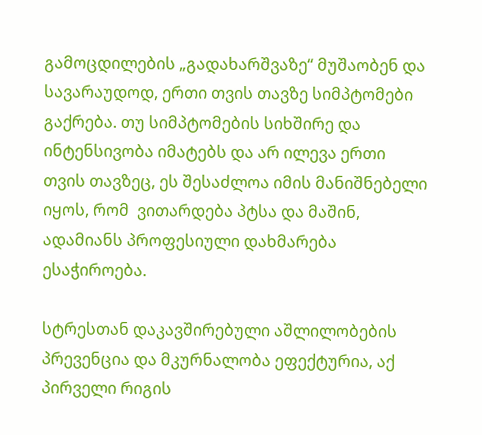გამოცდილების „გადახარშვაზე“ მუშაობენ და სავარაუდოდ, ერთი თვის თავზე სიმპტომები გაქრება. თუ სიმპტომების სიხშირე და ინტენსივობა იმატებს და არ ილევა ერთი თვის თავზეც, ეს შესაძლოა იმის მანიშნებელი იყოს, რომ  ვითარდება პტსა და მაშინ, ადამიანს პროფესიული დახმარება ესაჭიროება.

სტრესთან დაკავშირებული აშლილობების პრევენცია და მკურნალობა ეფექტურია, აქ პირველი რიგის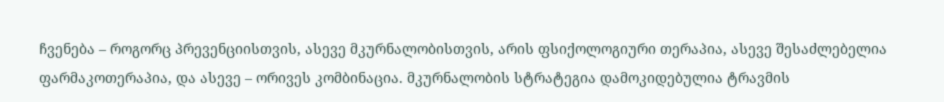ჩვენება – როგორც პრევენციისთვის, ასევე მკურნალობისთვის, არის ფსიქოლოგიური თერაპია, ასევე შესაძლებელია ფარმაკოთერაპია, და ასევე – ორივეს კომბინაცია. მკურნალობის სტრატეგია დამოკიდებულია ტრავმის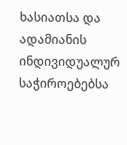ხასიათსა და ადამიანის ინდივიდუალურ საჭიროებებსა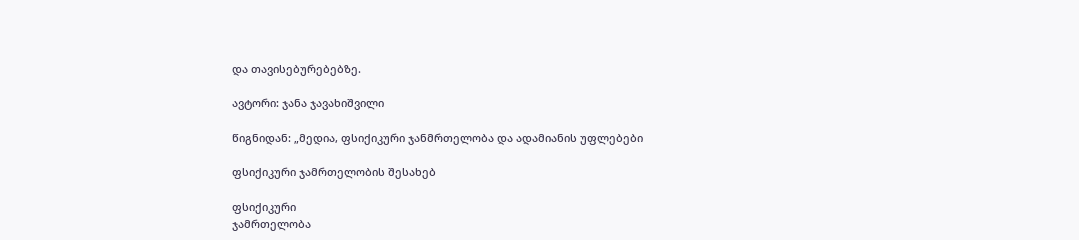და თავისებურებებზე.

ავტორი: ჯანა ჯავახიშვილი

წიგნიდან: „მედია, ფსიქიკური ჯანმრთელობა და ადამიანის უფლებები

ფსიქიკური ჯამრთელობის შესახებ

ფსიქიკური
ჯამრთელობა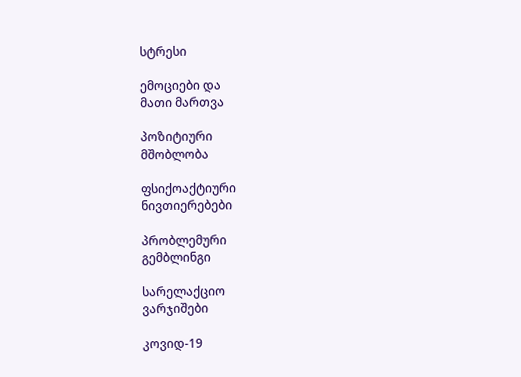სტრესი

ემოციები და
მათი მართვა

პოზიტიური
მშობლობა

ფსიქოაქტიური
ნივთიერებები

პრობლემური
გემბლინგი

სარელაქციო
ვარჯიშები

კოვიდ-19